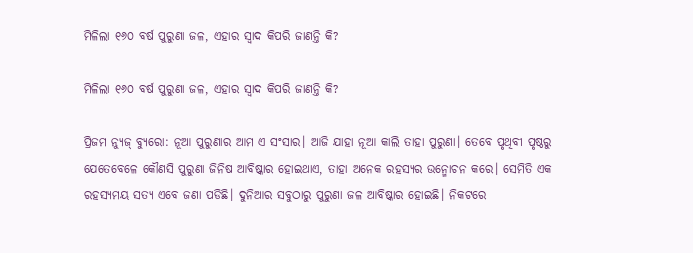ମିଳିଲା ୧୬୦ ବର୍ଷ ପୁରୁଣା ଜଳ, ଏହାର ସ୍ୱାଦ କିପରି ଜାଣନ୍ତି କି?

ମିଳିଲା ୧୬୦ ବର୍ଷ ପୁରୁଣା ଜଳ, ଏହାର ସ୍ୱାଦ କିପରି ଜାଣନ୍ତି କି?

ପ୍ରିଜମ ନ୍ୟୁଜ୍ ବ୍ୟୁରୋ: ନୂଆ ପୁରୁଣାର ଆମ ଏ ସଂସାର। ଆଜି ଯାହା ନୂଆ କାଲି ତାହା ପୁରୁଣା। ତେବେ ପୃଥିବୀ ପୃଷ୍ଠରୁ ଯେତେବେଳେ କୌଣସି ପୁରୁଣା ଜିନିଷ ଆବିଷ୍କାର ହୋଇଥାଏ, ତାହା ଅନେକ ରହସ୍ୟର ଉନ୍ମୋଚନ କରେ। ସେମିତି ଏକ ରହସ୍ୟମୟ ସତ୍ୟ ଏବେ ଜଣା ପଡିଛି। ଦୁନିଆର ସବୁଠାରୁ ପୁରୁଣା ଜଳ ଆବିଷ୍କାର ହୋଇଛି। ନିକଟରେ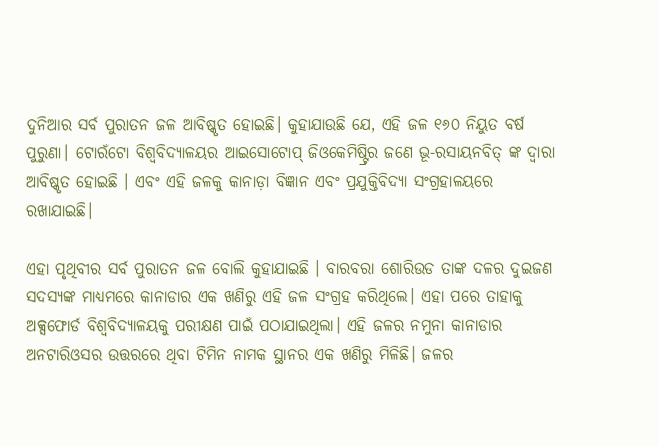ଦୁନିଆର ସର୍ବ ପୁରାତନ ଜଳ ଆବିଷ୍କୃତ ହୋଇଛି। କୁହାଯାଉଛି ଯେ, ଏହି ଜଳ ୧୬୦ ନିୟୁତ ବର୍ଷ ପୁରୁଣା। ଟୋରଁଟୋ ବିଶ୍ୱବିଦ୍ୟାଳୟର ଆଇସୋଟୋପ୍ ଜିଓକେମିଷ୍ଟ୍ରିର ଜଣେ ଭୂ-ରସାୟନବିତ୍ ଙ୍କ ଦ୍ବାରା ଆବିଷ୍କୃତ ହୋଇଛି । ଏବଂ ଏହି ଜଳକୁ କାନାଡ଼ା ବିଜ୍ଞାନ ଏବଂ ପ୍ରଯୁକ୍ତିବିଦ୍ୟା ସଂଗ୍ରହାଳୟରେ ରଖାଯାଇଛି।

ଏହା ପୃଥିବୀର ସର୍ବ ପୁରାତନ ଜଳ ବୋଲି କୁହାଯାଇଛି । ବାରବରା ଶୋରିଉଡ ତାଙ୍କ ଦଳର ଦୁଇଜଣ ସଦସ୍ୟଙ୍କ ମାଧ୍ୟମରେ କାନାଡାର ଏକ ଖଣିରୁ ଏହି ଜଳ ସଂଗ୍ରହ କରିଥିଲେ। ଏହା ପରେ ତାହାକୁ ଅକ୍ସଫୋର୍ଡ ବିଶ୍ୱବିଦ୍ୟାଳୟକୁ ପରୀକ୍ଷଣ ପାଇଁ ପଠାଯାଇଥିଲା। ଏହି ଜଳର ନମୁନା କାନାଡାର ଅନଟାରିଓସର ଉତ୍ତରରେ ଥିବା ଟିମିନ ନାମକ ସ୍ଥାନର ଏକ ଖଣିରୁ ମିଳିଛି। ଜଳର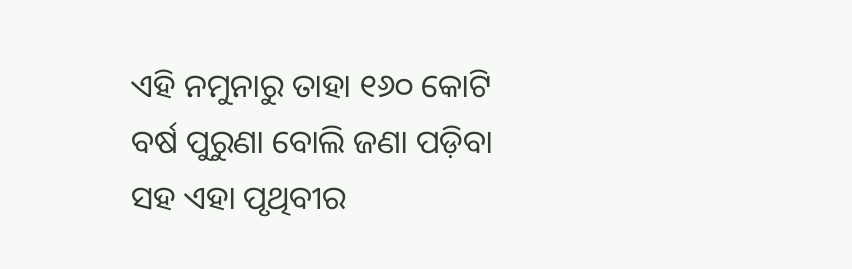ଏହି ନମୁନାରୁ ତାହା ୧୬୦ କୋଟି ବର୍ଷ ପୁରୁଣା ବୋଲି ଜଣା ପଡ଼ିବା ସହ ଏହା ପୃଥିବୀର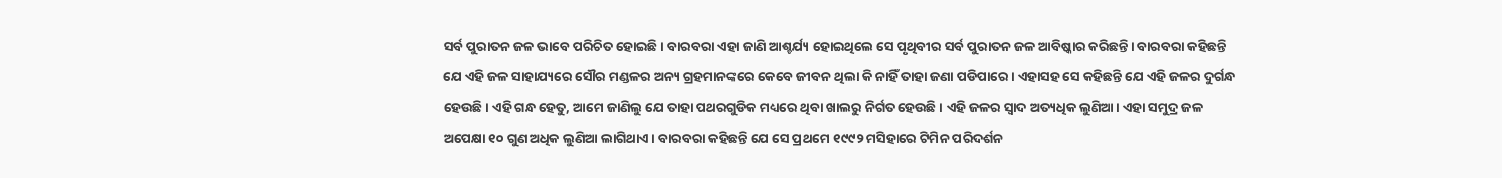ସର୍ବ ପୁରାତନ ଜଳ ଭାବେ ପରିଚିତ ହୋଇଛି। ବାରବରା ଏହା ଜାଣି ଆଶ୍ଚର୍ଯ୍ୟ ହୋଇଥିଲେ ସେ ପୃଥିବୀର ସର୍ବ ପୁରାତନ ଜଳ ଆବିଷ୍କାର କରିଛନ୍ତି। ବାରବରା କହିଛନ୍ତି ଯେ ଏହି ଜଳ ସାହାଯ୍ୟରେ ସୌର ମଣ୍ଡଳର ଅନ୍ୟ ଗ୍ରହମାନଙ୍କରେ କେବେ ଜୀବନ ଥିଲା କି ନାହିଁ ତାହା ଜଣା ପଡିପାରେ। ଏହାସହ ସେ କହିଛନ୍ତି ଯେ ଏହି ଜଳର ଦୁର୍ଗନ୍ଧ ହେଉଛି। ଏହି ଗନ୍ଧ ହେତୁ, ଆମେ ଜାଣିଲୁ ଯେ ତାହା ପଥରଗୁଡିକ ମଧ୍ୟରେ ଥିବା ଖାଲରୁ ନିର୍ଗତ ହେଉଛି। ଏହି ଜଳର ସ୍ୱାଦ ଅତ୍ୟଧିକ ଲୁଣିଆ। ଏହା ସମୁଦ୍ର ଜଳ ଅପେକ୍ଷା ୧୦ ଗୁଣ ଅଧିକ ଲୁଣିଆ ଲାଗିଥାଏ। ବାରବରା କହିଛନ୍ତି ଯେ ସେ ପ୍ରଥମେ ୧୯୯୨ ମସିହାରେ ଟିମିନ ପରିଦର୍ଶନ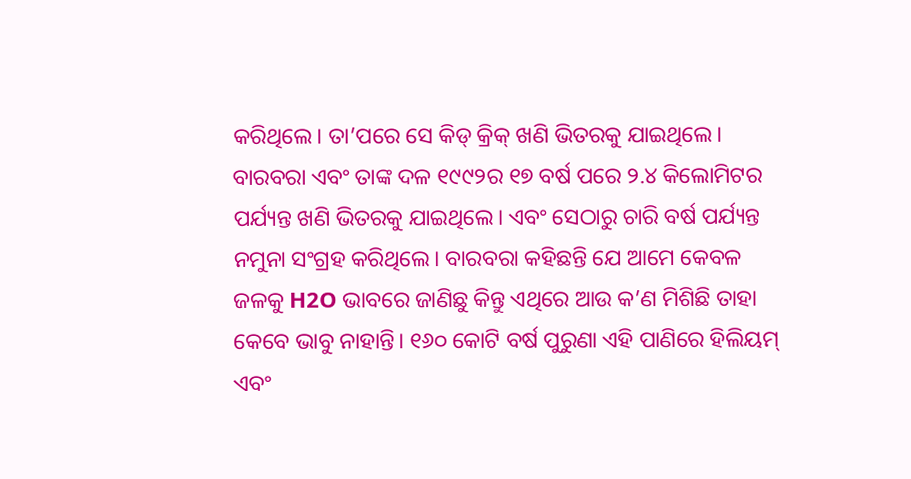କରିଥିଲେ। ତା’ପରେ ସେ କିଡ୍ କ୍ରିକ୍ ଖଣି ଭିତରକୁ ଯାଇଥିଲେ।
ବାରବରା ଏବଂ ତାଙ୍କ ଦଳ ୧୯୯୨ର ୧୭ ବର୍ଷ ପରେ ୨.୪ କିଲୋମିଟର ପର୍ଯ୍ୟନ୍ତ ଖଣି ଭିତରକୁ ଯାଇଥିଲେ। ଏବଂ ସେଠାରୁ ଚାରି ବର୍ଷ ପର୍ଯ୍ୟନ୍ତ ନମୁନା ସଂଗ୍ରହ କରିଥିଲେ। ବାରବରା କହିଛନ୍ତି ଯେ ଆମେ କେବଳ ଜଳକୁ H2O ଭାବରେ ଜାଣିଛୁ କିନ୍ତୁ ଏଥିରେ ଆଉ କ’ଣ ମିଶିଛି ତାହା କେବେ ଭାବୁ ନାହାନ୍ତି। ୧୬୦ କୋଟି ବର୍ଷ ପୁରୁଣା ଏହି ପାଣିରେ ହିଲିୟମ୍ ଏବଂ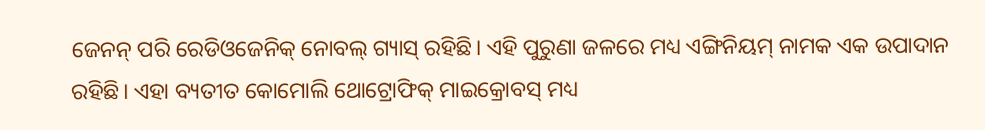ଜେନନ୍ ପରି ରେଡିଓଜେନିକ୍ ନୋବଲ୍ ଗ୍ୟାସ୍ ରହିଛି। ଏହି ପୁରୁଣା ଜଳରେ ମଧ୍ୟ ଏଙ୍ଗିନିୟମ୍ ନାମକ ଏକ ଉପାଦାନ ରହିଛି। ଏହା ବ୍ୟତୀତ କୋମୋଲି ଥୋଟ୍ରୋଫିକ୍ ମାଇକ୍ରୋବସ୍ ମଧ୍ୟ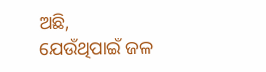ଅଛି, ଯେଉଁଥିପାଇଁ ଜଳ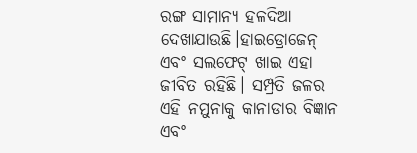ରଙ୍ଗ ସାମାନ୍ୟ ହଳଦିଆ ଦେଖାଯାଉଛି।ହାଇଡ୍ରୋଜେନ୍ ଏବଂ ସଲଫେଟ୍ ଖାଇ ଏହା ଜୀବିତ ରହିଛି। ସମ୍ପ୍ରତି ଜଳର ଏହି ନମୁନାକୁ କାନାଡାର ବିଜ୍ଞାନ ଏବଂ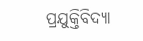ପ୍ରଯୁକ୍ତିବିଦ୍ୟା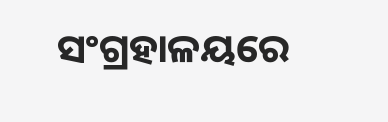ସଂଗ୍ରହାଳୟରେ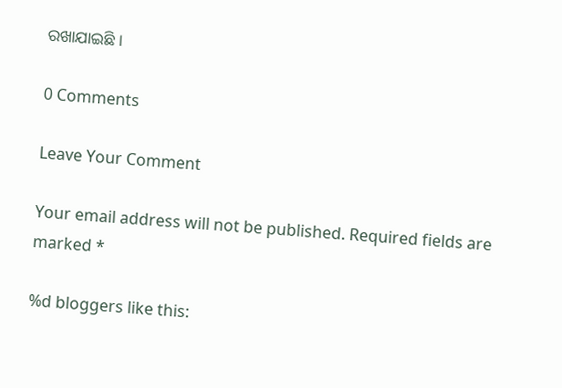ରଖାଯାଇଛି ।

0 Comments

Leave Your Comment

Your email address will not be published. Required fields are marked *

%d bloggers like this: